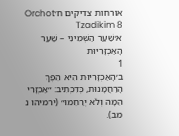אורחות צדיקים ח׳Orchot Tzadikim 8
א׳שַׁעַר הַשְּׁמִינִי – שַׁעַר הָאַכְזָרִיּוּת
1
ב׳הָאַכְזָרִיּוּת הִיא הֵפֶךְ הָרַחֲמָנוּת, כְּדִכְתִיב: ״אַכְזָרִי הֵמָּה וְלֹא יְרַחֵמוּ״ (ירמיהו נ מב).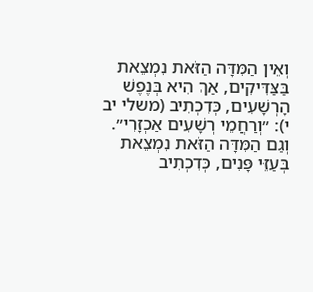וְאֵין הַמִּדָּה הַזֹּאת נִמְצֵאת בַּצַּדִּיקִים, אַךְ הִיא בְּנֶפֶשׁ הָרְשָׁעִים, כְּדִכְתִיב (משלי יב י): ״וְרַחֲמֵי רְשָׁעִים אַכְזָרִי״. וְגַם הַמִּדָּה הַזֹּאת נִמְצֵאת בְּעַזֵּי פָּנִים, כְּדִכְתִיב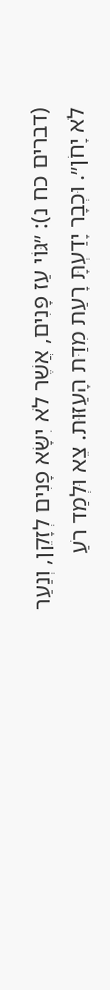(דברים כח נ): ״גּוֹי עַז פָּנִים, אֲשֶׁר לֹא יִשָּׂא פָנִים לְזָקֵן, וְנַעַר לֹא יָחֹן״. וּכְבָר יָדַעְתָּ רָעַת מִדַּת הָעַזּוּת. צֵא וּלְמַד רֹעַ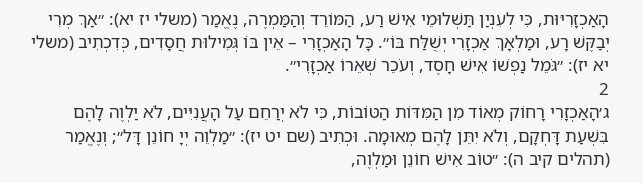הָאַכְזָרִיּוּת, כִּי לְעִנְיַן תַּשְׁלוּמֵי אִישׁ רַע, הַמּוֹרֵד וְהַמַּמְרֶה, נֶאֱמַר (משלי יז יא): ״אַךְ מְרִי יְבַקֶּשׁ רָע, וּמַלְאָךְ אַכְזָרִי יְשֻׁלַּח בּוֹ״. כָּל הָאַכְזָרִי – אֵין בּוֹ גְּמִילוּת חֲסָדִים, כְּדִכְתִיב (משלי יא יז): ״גֹּמֵל נַפְשׁוֹ אִישׁ חָסֶד, וְעֹכֵר שְׁאֵרוֹ אַכְזָרִי״.
2
ג׳הָאַכְזָרִי רָחוֹק מְאוֹד מִן הַמִּדּוֹת הַטּוֹבוֹת, כִּי לֹא יְרַחֵם עַל הָעֲנִיִּים, לֹא יַלְוֶה לָהֶם בִּשְׁעַת דָּחְקָם, וְלֹא יִתֵּן לָהֶם מְאוּמָה. וּכְתִיב (שם יט יז): ״מַלְוֵה יְיָ חוֹנֵן דָּל״; וְנֶאֱמַר (תהלים קיב ה): ״טוֹב אִישׁ חוֹנֵן וּמַלְוֶה,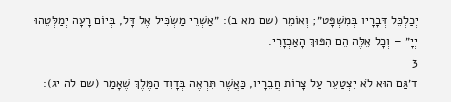יְכַלְכֵּל דְּבָרָיו בְּמִשְׁפָּט״; וְאוֹמֵר (שם מא ב): ״אַשְׁרֵי מַשְׂכִּיל אֶל דָּל, בְּיוֹם רָעָה יְמַלְּטֵהוּ יְיָ״ – וְכָל אֵלֶּה הֵם הִפּוּךְ הָאַכְזָרִי.
3
ד׳גַּם הוּא לֹא יִצְטַעֵר עַל צָרוֹת חֲבֵרָיו, כַּאֲשֶׁר תִּרְאֶה בְּדָוִד הַמֶּלֶךְ שֶׁאָמַר (שם לה יג):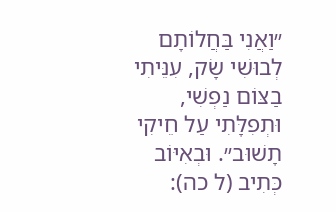״וַאֲנִי בַּחֲלוֹתָם לְבוּשִׁי שָׂק, עִנֵּיתִי בַצּוֹם נַפְשִׁי, וּתְפִלָּתִי עַל חֵיקִי תָשׁוּב״. וּבְאִיּוֹב כְּתִיב (ל כה):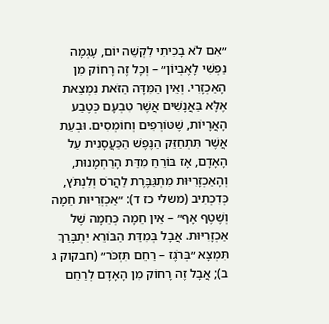״אִם לֹא בָכִיתִי לִקְשֵׁה יוֹם, עָגְמָה נַפְשִׁי לָאֶבְיוֹן״ – וְכָל זֶה רָחוֹק מִן הָאַכְזָרִי. וְאֵין הַמִּדָּה הַזֹּאת נִמְצֵאת אֶלָּא בַּאֲנָשִׁים אֲשֶׁר טִבְעָם כְּטֶבַע הָאֲרָיוֹת, שֶׁטּוֹרְפִים וְחוֹמְסִים. וּבְעֵת אֲשֶׁר תִּתְחַזֵּק הַנֶּפֶשׁ הַכַּעֲסָנִית עַל הָאָדָם, אָז בּוֹרֵחַ מִדַּת הָרַחְמָנוּת, וְהָאַכְזָרִיּוּת מִתְגַּבֶּרֶת לַהֲרֹס וְלִנְתֹּץ, כְּדִכְתִיב (משלי כז ד): ״אַכְזְרִיּוּת חֵמָה וְשֶׁטֶף אָף״ – אֵין חֵמָה כְּחֵמָה שֶׁל אַכְזָרִיּוּת. אֲבָל בְּמִדַּת הַבּוֹרֵא יִתְבָּרַךְ תִּמְצָא ״בְּרֹגֶז – רַחֵם תִּזְכֹּר״ (חבקוק ג ב); אֲבָל זֶה רָחוֹק מִן הָאָדָם לְרַחֵם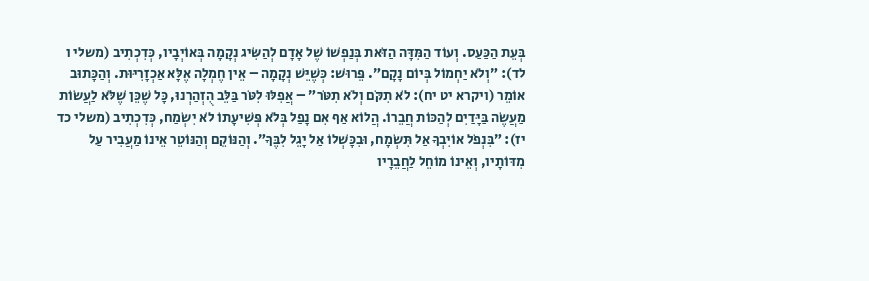בְּעֵת הַכַּעַס. וְעוֹד הַמִּדָּה הַזֹּאת בְּנַפְשׁוֹ שֶׁל אָדָם לְהַשִּׂיג נְקָמָה בְּאוֹיְבָיו, כְּדִכְתִיב (משלי ו לד): ״וְלֹא יַחְמוֹל בְּיוֹם נָקָם״. פֵּרוּשׁ: כְּשֶׁיֵּשׁ נְקָמָה – אֵין חֶמְלָה אֶלָּא אַכְזָרִיּוּת. וְהַכָּתוּב אוֹמֵר (ויקרא יט יח): לֹא תִקֹּם וְלֹא תִטֹּר״ – אֲפִלּוּ לִטֹּר בַּלֵּב הֻזְהַרְנוּ, כָּל שֶׁכֵּן שֶׁלֹּא לַעֲשׂוֹת מַעֲשֶׂה בַּיָּדַיִם לְהַכּוֹת חֲבֵרוֹ. הֲלוֹא אַף אִם נָפַל בְּלֹא פְּשִׁיעָתוֹ לֹא יִשְׂמַח, כְּדִכְתִיב (משלי כד יז): ״בִּנְפֹל אוֹיִבְךָ אַל תִּשְׂמָח, וּבִכָּשְׁלוֹ אַל יָגֵל לִבֶּךָ״. וְהַנּוֹקֵם וְהַנּוֹטֵר אֵינוֹ מַעֲבִיר עַל מִדּוֹתָיו, וְאֵינוֹ מוֹחֵל לַחֲבֵרָיו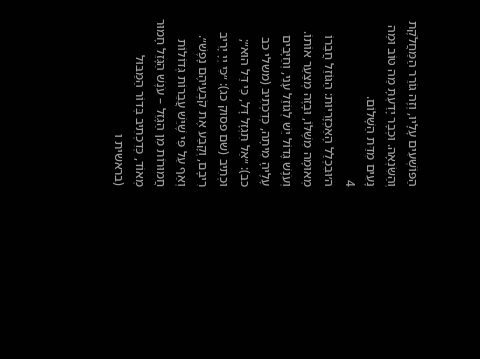הַפּוֹשְׁעִים עָלָיו, וְזֶה גּוֹרֵר הַמַּחֲלֹקֶת וְהַשִּׂנְאָה. וּכְבָר יָדַעְתָּ מַה טּוֹב וּמַה נָּעִים מִדַּת הַשָּׁלוֹם.
4
ה׳וּבִכְלַל הָאַכְזָרִיּוּת: הַגּוֹזֵל חֲבֵרוֹ מְאוּמָה מִשֶּׁלּוֹ, וּבָזֶה מְצַעֵר אוֹתוֹ. וְעֹנֶשׁ גָּדוֹל יֵשׁ לְגוֹזֵל עָנִי, וְחַיָּבִים עָלֶיהָ מִיתָה, כְּדִכְתִיב (משלי כב כב): ״אַל תִּגְזָל דָּל, כִּי דַּל הוּא״; וּכְתִיב (שם פסוק כג): ״כִּי יְיָ יָרִיב רִיבָם, וְקָבַע אֶת קֹבְעֵיהֶם נָפֶשׁ״. וְאַף עַל פִּי שֶׁיֵּשׁ עֲבֵרוֹת גְּדוֹלוֹת חֲמוּרוֹת מִן הַגָּזֵל – עֹנֶשׁ הַגָּזֵל חָמוּר מְאוֹד, כְּדִכְתִיב בְּדוֹר הַמַּבּוּל (בראשית ו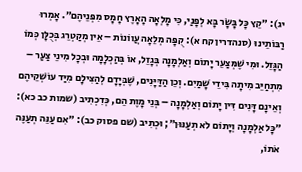יג): ״קֵץ כָּל בָּשָׂר בָּא לְפָנַי, כִּי מָלְאָה הָאָרֶץ חָמָס מִפְּנֵיהֶם״. אָמְרוּ רַבּוֹתֵינוּ (סנהדרין קח א): קֻפָּה מְלֵאָה עֲווֹנוֹת – אֵין מְקַטְרֵג בְּכֻלָּן כְּמוֹ הַגָּזֵל. וּמִי שֶׁמְּצַעֵר יָתוֹם וְאַלְמָנָה בְּגָזֵל, אוֹ בְּהַכְלָמָה וּבְכָל מִינֵי צַעַר – מִתְחַיֵּב מִיתָה בִּידֵי שָׁמַיִם. וְכֵן הַדַּיָּנִים, שֶׁבְּיָדָם לְהַצִּילָם מִיַּד עוֹשְׁקֵיהֶם וְאֵינָם דָּנִים דִּין יָתוֹם וְאַלְמָנָה – בְּנֵי מָוֶת הֵם, כְּדִכְתִיב (שמות כב כא): ״כָּל אַלְמָנָה וְיָתוֹם לֹא תְעַנּוּן״; וּכְתִיב (שם פסוק כב): ״אִם עַנֵּה תְעַנֶּה אֹתוֹ,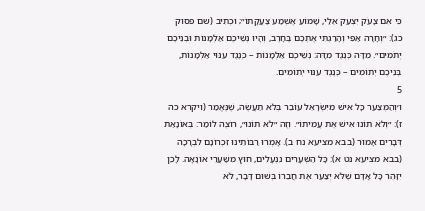כִּי אִם צָעֹק יִצְעַק אֵלַי, שָׁמוֹעַ אֶשְׁמַע צַעֲקָתוֹ״; וּכְתִיב (שם פסוק כג): ״וְחָרָה אַפִּי וְהָרַגְתִּי אֶתְכֶם בֶּחָרֶב, וְהָיוּ נְשֵׁיכֶם אַלְמָנוֹת וּבְנֵיכֶם יְתֹמִים״. מִדָּה כְּנֶגֶד מִדָּה: נְשֵׁיכֶם אַלְמָנוֹת – כְּנֶגֶד עִנּוּי אַלְמָנוֹת, בְּנֵיכֶם יְתוֹמִים – כְּנֶגֶד עִנּוּי יְתוֹמִים.
5
ו׳וְהַמְּצַעֵר כָּל אִישׁ מִיִּשְׂרָאֵל עוֹבֵר בְּלֹא תַעֲשֶׂה, שֶׁנֶּאֱמַר (ויקרא כה ז): ״וְלֹא תוֹנוּ אִישׁ אֶת עֲמִיתוֹ״. וְזֶה ״לֹא תוֹנוּ״, רוֹצֶה לוֹמַר: בְּאוֹנָאַת דְּבָרִים אָמוּר (בבא מציעא נח ב). אָמְרוּ רַבּוֹתֵינוּ זִכְרוֹנָם לִבְרָכָה (בבא מציעא נט א): כָּל הַשְּׁעָרִים נִנְעָלִים, חוּץ מִשַּׁעֲרֵי אוֹנָאָה. לָכֵן יִזָּהֵר כָּל אָדָם שֶׁלֹּא יְצַעֵר אֶת חֲבֵרוֹ בְּשׁוּם דָּבָר, לֹא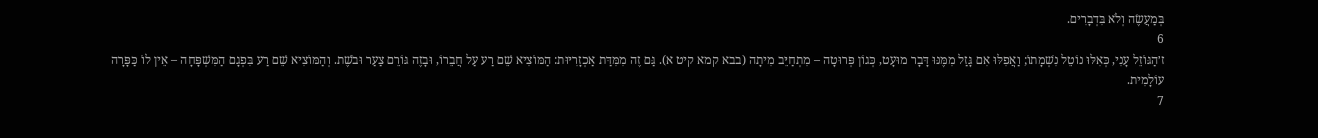בְּמַעֲשֶׂה וְלֹא בִּדְבָרִים.
6
ז׳הַגּוֹזֵל עָנִי, כְּאִלּוּ נוֹטֵל נִשְׁמָתוֹ; וַאֲפִלּוּ אִם גָּזַל מִמֶּנּוּ דָּבָר מוּעָט, כְּגוֹן פְּרוּטָה – מִתְחַיֵּב מִיתָה (בבא קמא קיט א). גַּם זֶה מִמִּדַּת אַכְזָרִיּוּת: הַמּוֹצִיא שֵׁם רַע עַל חֲבֵרוֹ, וּבָזֶה גּוֹרֵם צַעַר וּבֹשֶׁת. וְהַמּוֹצִיא שֵׁם רַע בִּפְגָם הַמִּשְׁפָּחָה – אֵין לוֹ כַּפָּרָה עוֹלָמִית.
7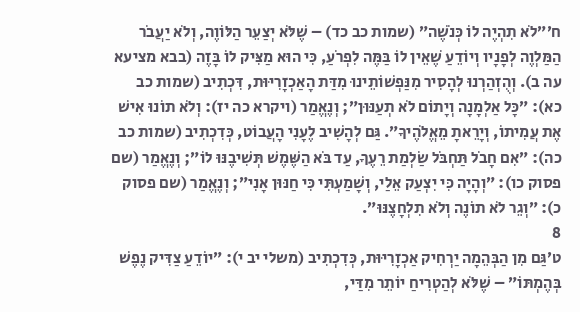ח׳״לֹא תִהְיֶה לוֹ כְּנֹשֶׁה״ (שמות כב כד) – שֶׁלֹּא יְצַעֵר הַלּוֹוֶה, וְלֹא יַעֲבֹר הַמַּלְוֶה לְפָנָיו וְיוֹדֵעַ שֶׁאֵין לוֹ בַּמֶּה לִפְרֹעַ, כִּי הוּא מַצִּיק לוֹ בָּזֶה (בבא מציעא עה ב). וְהֻזְהַרְנוּ לְהָסִיר מִנַּפְשׁוֹתֵינוּ מִדַּת הָאַכְזָרִיּוּת, דִּכְתִיב (שמות כב כא): ״כָּל אַלְמָנָה וְיָתוֹם לֹא תְעַנּוּן״; וְנֶאֱמַר (ויקרא כה יז): וְלֹא תוֹנוּ אִישׁ אֶת עֲמִיתוֹ, וְיָרֵאתָ מֵאֱלֹהֶיךָ״. גַּם לְהָשִׁיב לֶעָנִי הָעֲבוֹט, כְּדִכְתִיב (שמות כב כה): ״אִם חָבֹל תַּחְבֹּל שַׂלְמַת רֵעֶךָ, עַד בֹּא הַשֶּׁמֶשׁ תְּשִׁיבֶנּוּ לוֹ״; וְנֶאֱמַר (שם פסוק כו): ״וְהָיָה כִּי יִצְעַק אֵלַי, וְשָׁמַעְתִּי כִּי חַנּוּן אָנִי״; וְנֶאֱמַר (שם פסוק כ): ״וְגֵר לֹא תוֹנֶה וְלֹא תִלְחָצֶנּוּ״.
8
ט׳גַּם מִן הַבְּהֵמָה יַרְחִיק אַכְזָרִיּוּת, כְּדִכְתִיב (משלי יב י): ״יוֹדֵעַ צַדִּיק נֶפֶשׁ בְּהֶמְתּוֹ״ – שֶׁלֹּא לְהַטְרִיחַ יוֹתֵר מִדַּי,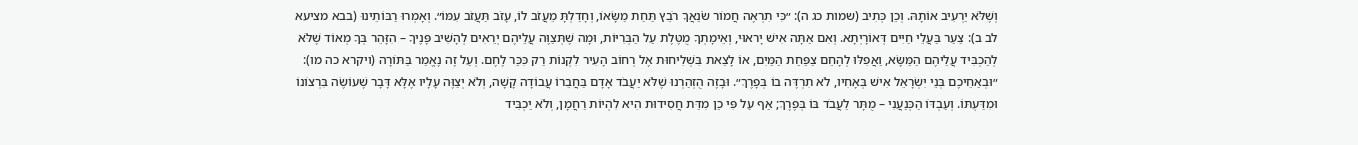וְשֶׁלֹּא יַרְעִיב אוֹתָהּ. וְכֵן כְּתִיב (שמות כג ה): ״כִּי תִרְאֶה חֲמוֹר שֹׂנַאֲךָ רֹבֵץ תַּחַת מַשָּׂאוֹ, וְחָדַלְתָּ מֵעֲזֹב לוֹ, עָזֹב תַּעֲזֹב עִמּוֹ״. וְאָמְרוּ רַבּוֹתֵינוּ (בבא מציעא לב ב): צַעַר בַּעֲלֵי חַיִּים דְּאוֹרָיְתָא. וְאִם אַתָּה אִישׁ יָראוּי, וְאֵימָתְךָ מֻטֶּלֶת עַל הַבְּרִיּוֹת, וּמָה שֶׁתְּצַוֶּה עֲלֵיהֶם יְרֵאִים לְהָשִׁיב פָּנֶיךָ – הִזָּהֵר בְּךָ מְאוֹד שֶׁלֹּא לְהַכְבִּיד עֲלֵיהֶם הַמַּשָּׂא, וַאֲפִלּוּ לְהָחֵם צַפַּחַת הַמַּיִם, אוֹ לָצֵאת בִּשְׁלִיחוּת אֶל רְחוֹב הָעִיר לִקְנוֹת רַק כִּכַּר לֶחֶם. וְעַל זֶה נֶאֱמַר בַּתּוֹרָה (ויקרא כה מו): ״וּבְאַחֵיכֶם בְּנֵי יִשְׂרָאֵל אִישׁ בְּאָחִיו, לֹא תִרְדֶּה בוֹ בְּפָרֶךְ״. וּבָזֶה הֻזְהַרְנוּ שֶׁלֹּא יַעֲבֹד אָדָם בַּחֲבֵרוֹ עֲבוֹדָה קָשָׁה, וְלֹא יְצַוֶּה עָלָיו אֶלָּא דָּבָר שֶׁעוֹשֶׂה בִּרְצוֹנוֹ וּמִדַּעְתּוֹ. וְעַבְדּוֹ הַכְּנַעֲנִי – מֻתָּר לַעֲבֹד בּוֹ בְּפֶרֶךְ; אַף עַל פִּי כֵן מִדַּת חֲסִידוּת הִיא לִהְיוֹת רַחֲמָן, וְלֹא יַכְבִּיד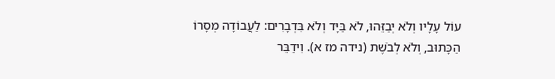עוֹל עָלָיו וְלֹא יְבַזֵּהוּ, לֹא בַּיָּד וְלֹא בִּדְבָרִים: לַעֲבוֹדָה מְסָרוֹ הַכָּתוּב, וְלֹא לְבֹשֶׁת (נידה מז א). וִידַבֵּר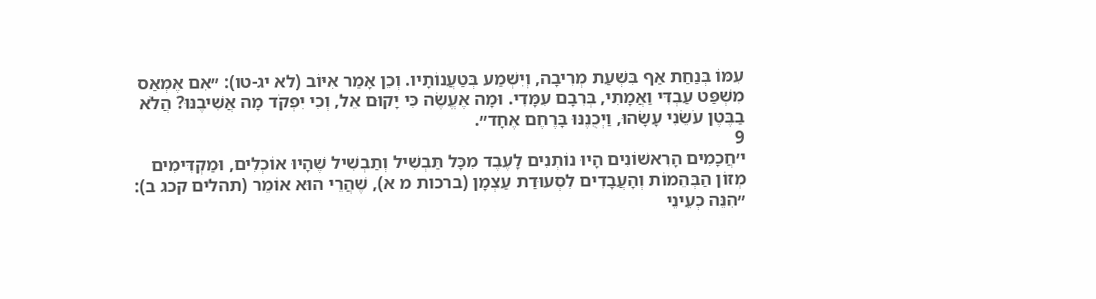עִמּוֹ בְּנַחַת אַף בִּשְׁעַת מְרִיבָה, וְיִשְׁמַע בְּטַעֲנוֹתָיו. וְכֵן אָמַר אִיּוֹב (לא יג-טו): ״אִם אֶמְאַס מִשְׁפַּט עַבְדִּי וַאֲמָתִי, בְּרִבָם עִמָּדִי. וּמָה אֶעֱשֶׂה כִּי יָקוּם אֵל, וְכִי יִפְקֹד מָה אֲשִׁיבֶנּוּ? הֲלֹא בַבֶּטֶן עֹשֵׂנִי עָשָׂהוּ, וַיְכֻנֶנּוּ בָּרֶחֶם אֶחָד״.
9
י׳חֲכָמִים הָרִאשׁוֹנִים הָיוּ נוֹתְנִים לָעֶבֶד מִכָּל תַּבְשִׁיל וְתַבְשִׁיל שֶׁהָיוּ אוֹכְלִים, וּמַקְדִּימִים מְזוֹן הַבְּהֵמוֹת וְהָעֲבָדִים לִסְעוּדַת עַצְמָן (ברכות מ א), שֶׁהֲרֵי הוּא אוֹמֵר (תהלים קכג ב): ״הִנֵּה כְעֵינֵי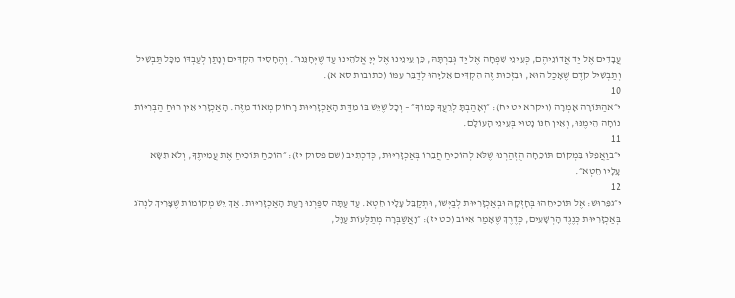עֲבָדִים אֶל יַד אֲדוֹנֵיהֶם, כְּעֵינֵי שִׁפְחָה אֶל יַד גְּבִרְתָּהּ, כֵּן עֵינֵינוּ אֶל יְיָ אֱלֹהֵינוּ עַד שֶׁיְּחָנֵּנוּ״. וְהֶחָסִיד הִקְדִּים וְנָתַן לְעַבְדּוֹ מִכָּל תַּבְשִׁיל וְתַבְשִׁיל קֹדֶם שֶׁאָכַל הוּא, וּבִזְכוּת זֶה הִקְדִּים אֵלִיָּהוּ לְדַבֵּר עִמּוֹ (כתובות סא א).
10
י״אהַתּוֹרָה אָמְרָה (ויקרא יט יח): ״וְאָהַבְתָּ לְרֵעֲךָ כָּמוֹךָ״ – וְכָל שֶׁיֵּשׁ בּוֹ מִדַּת הָאַכְזָרִיּוּת רָחוֹק מְאוֹד מִזֶּה. הָאַכְזָרִי אֵין רוּחַ הַבְּרִיּוֹת נוֹחָה הֵימֶנּוּ, וְאֵין חִנּוֹ נָטוּי בְּעֵינֵי הָעוֹלָם.
11
י״בוַאֲפִלּוּ בִּמְקוֹם תּוֹכֵחָה הֻזְהַרְנוּ שֶׁלֹּא לְהוֹכִיחַ חֲבֵרוֹ בְּאַכְזָרִיּוּת, כְּדִכְתִיב (שם פסוק יז): ״הוֹכֵחַ תּוֹכִיחַ אֶת עֲמִיתֶךָ, וְלֹא תִשָּׂא עָלָיו חֵטְא״.
12
י״גפֵּרוּשׁ: אֶל תּוֹכִיחֵהוּ בְּחָזְקָהּ וּבְאַכְזָרִיּוּת לְבַיְּשׁוֹ, וּתְקַבֵּל עָלָיו חֵטְא. עַד עַתָּה סִפַּרְנוּ רָעַת הָאַכְזָרִיּוּת. אַךְ יֵשׁ מְקוֹמוֹת שֶׁצָּרִיךְ לִנְהֹג בְּאַכְזָרִיּוּת כְּנֶגֶד הָרְשָׁעִים, כְּדֶרֶךְ שֶׁאָמַר אִיּוֹב (כט יז): ״וָאֲשַׁבְּרָה מְתַלְּעוֹת עַוָּל,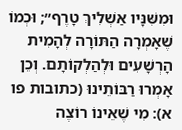וּמִשִּׁנָּיו אַשְׁלִיךְ טָרֶף״; וּכְמוֹ שֶׁאָמְרָה הַתּוֹרָה לְהָמִית הָרְשָׁעִים וּלְהַלְקוֹתָם. וְכֵן אָמְרוּ רַבּוֹתֵינוּ (כתובות פו א): מִי שֶׁאֵינוֹ רוֹצֶה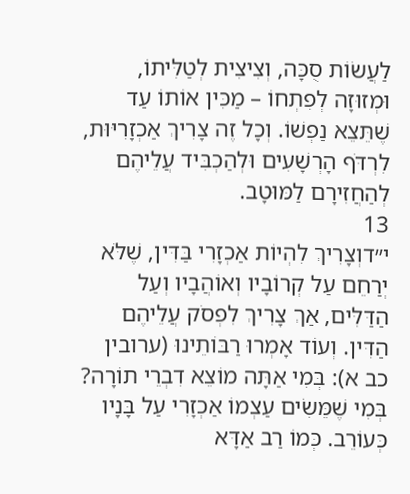לַעֲשׂוֹת סֻכָּה, וְצִיצִית לְטַלִּיתוֹ, וּמְזוּזָה לְפִתְחוֹ – מַכִּין אוֹתוֹ עַד שֶׁתֵּצֵא נַפְשׁוֹ. וְכָל זֶה צָרִיךְ אַכְזָרִיּוּת, לִרְדֹּף הָרְשָׁעִים וּלְהַכְבִּיד עֲלֵיהֶם לְהַחֲזִירָם לַמּוּטָב.
13
י״דוְצָרִיךְ לִהְיוֹת אַכְזָרִי בַּדִּין, שֶׁלֹּא יְרַחֵם עַל קְרוֹבָיו וְאוֹהֲבָיו וְעַל הַדַּלִּים, אַךְ צָרִיךְ לִפְסֹק עֲלֵיהֶם הַדִּין. וְעוֹד אָמְרוּ רַבּוֹתֵינוּ (ערובין כב א): בְּמִי אַתָּה מוֹצֵא דִבְרֵי תוֹרָה? בְּמִי שֶׁמֵּשִׂים עַצְמוֹ אַכְזָרִי עַל בָּנָיו כְּעוֹרֵב. כְּמוֹ רַב אַדָּא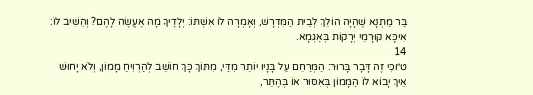בַּר מַתְנָא שֶׁהָיָה הוֹלֵךְ לְבֵית הַמִּדְרָשׁ, וְאָמְרָה לוֹ אִשְׁתּוֹ: יְלָדֶיךָ מָה אֶעֱשֶׂה לָהֶם? וְהֵשִׁיב לוֹ: אִיכָּא קוּרָמֵי יְרָקוֹת בְּאַגְמָא.
14
ט״וכִּי זֶה דָּבָר בָּרוּר: הַמְּרַחֵם עַל בָּנָיו יוֹתֵר מִדַּי, מִתּוֹךְ כָּךְ חוֹשֵׁב לְהַרְוִיחַ מָמוֹן, וְלֹא יָחוּשׁ אֵיךְ יָבוֹא לוֹ הַמָּמוֹן בְּאִסּוּר אוֹ בְּהֶתֵּר,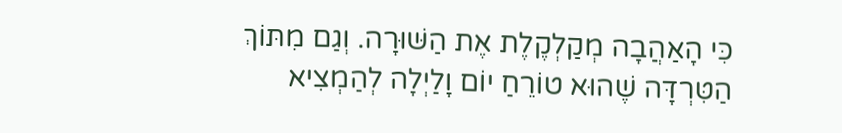כִּי הָאַהֲבָה מְקַלְקֶלֶת אֶת הַשּׁוּרָה. וְגַם מִתּוֹךְ הַטִּרְדָּה שֶׁהוּא טוֹרֵחַ יוֹם וָלַיְלָה לְהַמְצִיא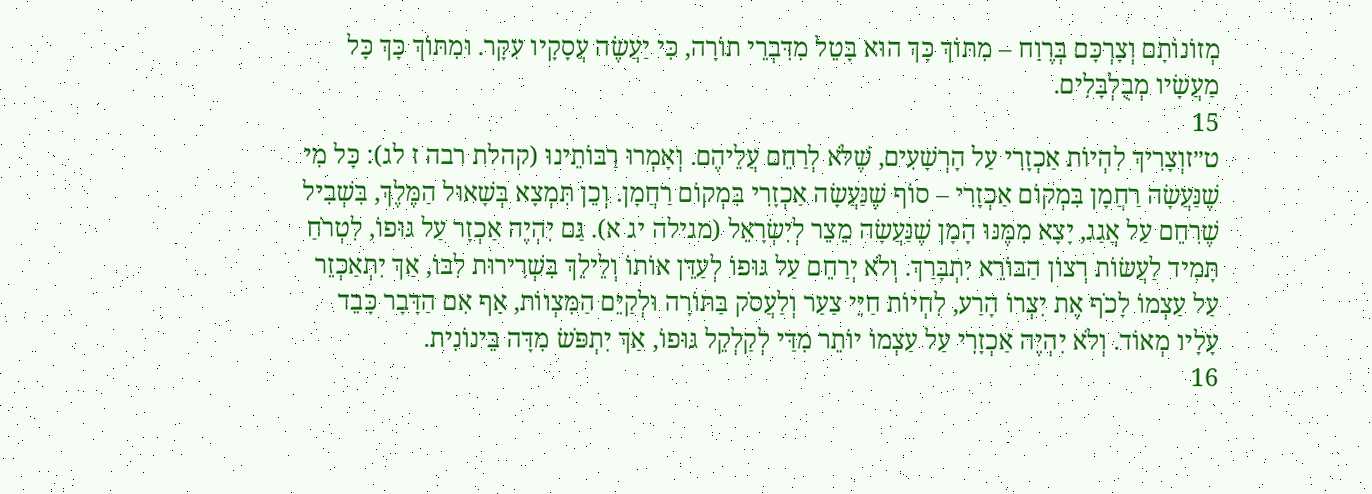מְזוֹנוֹתָם וְצָרְכָּם בְּרֶוַח – מִתּוֹךְ כָּךְ הוּא בָּטֵל מִדִּבְרֵי תוֹרָה, כִּי יַעֲשֶׂה עֲסָקָיו עִקָּר. וּמִתּוֹךְ כָּךְ כָּל מַעֲשָׂיו מְבֻלְבָּלִים.
15
ט״זוְצָרִיךְ לִהְיוֹת אַכְזָרִי עַל הָרְשָׁעִים, שֶׁלֹּא לְרַחֵם עֲלֵיהֶם. וְאָמְרוּ רַבּוֹתֵינוּ (קהלת רבה ז לג): כָּל מִי שֶׁנַּעֲשָׂה רַחֲמָן בִּמְקוֹם אַכְזָרִי – סוֹף שֶׁנַּעֲשָׂה אַכְזָרִי בִּמְקוֹם רַחֲמָן. וְכֵן תִּמְצָא בְּשָׁאוּל הַמֶּלֶךְ, בִּשְׁבִיל שֶׁרִחֵם עַל אֲגַג, יָצָא מִמֶּנּוּ הָמָן שֶׁנַּעֲשָׂה מֵצֵר לְיִשְׂרָאֵל (מגילה יג א). גַּם יִהְיֶה אַכְזָר עַל גּוּפוֹ, לִטְרֹחַ תָּמִיד לַעֲשׂוֹת רְצוֹן הַבּוֹרֵא יִתְבָּרַךְ. וְלֹא יְרַחֵם עַל גּוּפוֹ לְעַדֵּן אוֹתוֹ וְלֵילֵךְ בִּשְׁרִירוּת לִבּוֹ, אַךְ יִתְאַכְזֵר עַל עַצְמוֹ לָכֹף אֶת יִצְרוֹ הָרַע, לִחְיוֹת חַיֵּי צַעַר וְלַעֲסֹק בַּתּוֹרָה וּלְקַיֵּם הַמִּצְווֹת, אַף אִם הַדָּבָר כָּבֵד עָלָיו מְאוֹד. וְלֹא יִהְיֶה אַכְזָרִי עַל עַצְמוֹ יוֹתֵר מִדַּי לְקַלְקֵל גּוּפוֹ, אַךְ יִתְפֹּשׂ מִדָּה בֵּינוֹנִית.
16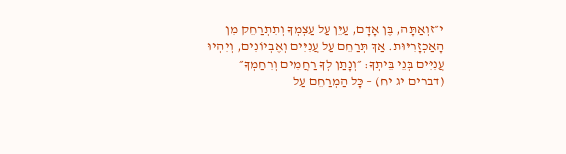י״זוְאַתָּה, בֶּן אָדָם, עַיֵּן עַל עַצְמְךָ וְתִתְרַחֵק מִן הָאַכְזָרִיּוּת. אַךְ תְּרַחֵם עַל עֲנִיִּים וְאֶבְיוֹנִים, וְיִהְיוּ עֲנִיִּים בְּנֵי בֵּיתְךָ: ״וְנָתַן לְךָ רַחֲמִים וְרִחַמְךָ״ (דברים יג יח) – כָּל הַמְרַחֵם עַל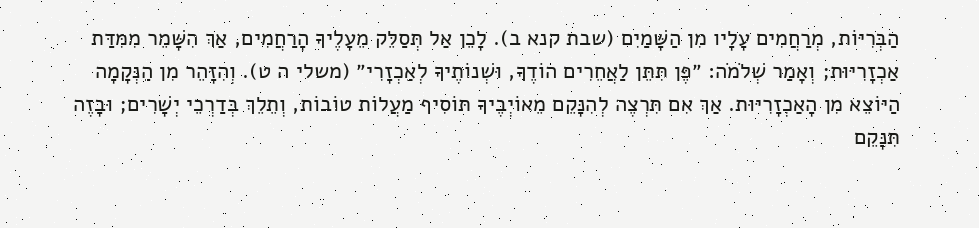הַבְּרִיּוֹת, מְרַחֲמִים עָלָיו מִן הַשָּׁמַיִם (שבת קנא ב). לָכֵן אַל תְּסַלֵּק מֵעָלֶיךָ הָרַחֲמִים, אַךְ הִשָּׁמֵר מִמִּדַּת אַכְזָרִיּוּת; וְאָמַר שְׁלֹמֹה: ״פֶּן תִּתֵּן לַאֲחֵרִים הוֹדֶךָ, וּשְׁנוֹתֶיךָ לְאַכְזָרִי״ (משלי ה ט). וְהִזָּהֵר מִן הַנְּקָמָה הַיּוֹצֵא מִן הָאַכְזָרִיּוּת. אַךְ אִם תִּרְצֶה לְהִנָּקֵם מֵאוֹיְבֶיךָ תּוֹסִיף מַעֲלוֹת טוֹבוֹת, וְתֵלֵךְ בְּדַרְכֵי יְשָׁרִים; וּבָזֶה תִּנָּקֵם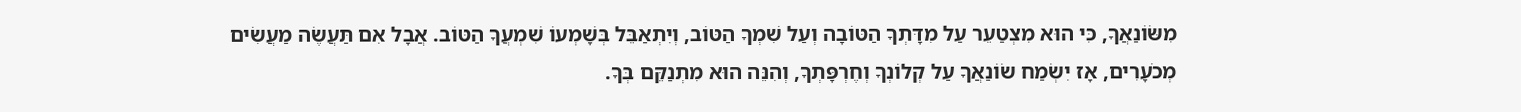מִשּׂוֹנַאֲךָ, כִּי הוּא מִצְטַעֵר עַל מִדָּתְךָ הַטּוֹבָה וְעַל שִׁמְךָ הַטּוֹב, וְיִתְאַבֵּל בְּשָׁמְעוֹ שִׁמְעֲךָ הַטּוֹב. אֲבָל אִם תַּעֲשֶׂה מַעֲשִׂים מְכֹעָרִים, אָז יִשְׂמַח שׂוֹנַאֲךָ עַל קְלוֹנְךָ וְחֶרְפָּתְךָ, וְהִנֵּה הוּא מִתְנַקֵּם בְּךָ.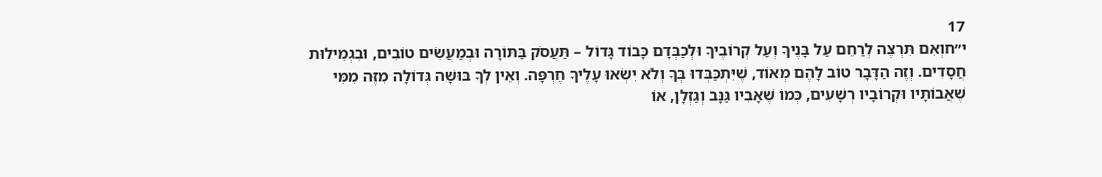17
י״חוְאִם תִּרְצֶה לְרַחֵם עַל בָּנֶיךָ וְעַל קְרוֹבֶיךָ וּלְכַבְּדָם כָּבוֹד גָּדוֹל – תַּעֲסֹק בַּתּוֹרָה וּבְמַעֲשִׂים טוֹבִים, וּבִגְמִילוּת חֲסָדִים. וְזֶה הַדָּבָר טוֹב לָהֶם מְאוֹד, שֶׁיִּתְכַּבְּדוּ בְּךָ וְלֹא יִשְׂאוּ עָלֶיךָ חֶרְפָּה. וְאֵין לְךָ בּוּשָׁה גְּדוֹלָה מִזֶּה מִמִּי שֶׁאֲבוֹתָיו וּקְרוֹבָיו רְשָׁעִים, כְּמוֹ שֶׁאָבִיו גַּנָּב וְגַזְלָן, אוֹ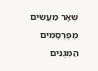שְׁאָר מַעֲשִׂים מְפֻרְסָמִים הַמְגֻנִּים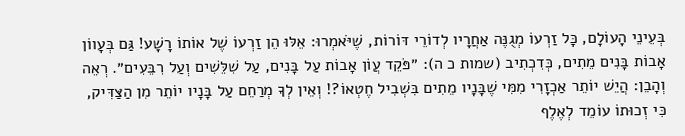בְּעֵינֵי הָעוֹלָם, כָּל זַרְעוֹ מְגֻנֶּה אַחֲרָיו לְדוֹרֵי דּוֹרוֹת, שֶׁיֹּאמְרוּ: אֵלּוּ הֵן זַרְעוֹ שֶׁל אוֹתוֹ רָשָׁע! גַּם בְּעָווֹן אָבוֹת בָּנִים מֵתִים, כְּדִכְתִיב (שמות כ ה): ״פֹּקֵד עֲוֹן אָבוֹת עַל בָּנִים, עַל שִׁלֵּשִׁים וְעַל רִבֵּעִים״. רְאֵה וְהָבֵן: הֲיֵשׁ יוֹתֵר אַכְזָרִי מִמִּי שֶׁבָּנָיו מֵתִים בִּשְׁבִיל חֶטְאוֹ?! וְאֵין לְךָ מְרַחֵם עַל בָּנָיו יוֹתֵר מִן הַצַּדִּיק, כִּי זְכוּתוֹ עוֹמֵד לְאֶלֶף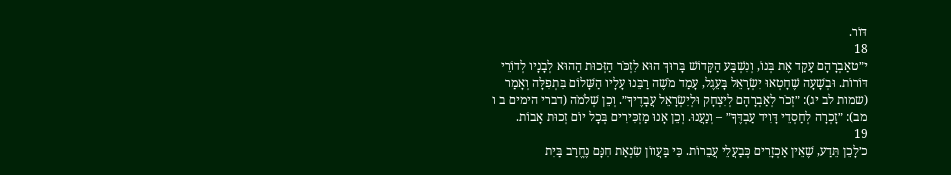דּוֹר.
18
י״טאַבְרָהָם עָקַד אֶת בְּנוֹ, וְנִשְׁבַּע הַקָּדוֹשׁ בָּרוּךְ הוּא לִזְכֹּר הַזְּכוּת הַהוּא לְבָנָיו לְדוֹרֵי דּוֹרוֹת. וּבְשָׁעָה שֶׁחָטְאוּ יִשְׂרָאֵל בָּעֵגֶל, עָמַד מֹשֶׁה רַבֵּנוּ עָלָיו הַשָּׁלוֹם בִּתְפִלָּה וְאָמַר (שמות לב יג): ״זְכֹר לְאַבְרָהָם לְיִצְחָק וּלְיִשְׂרָאֵל עֲבָדֶיךָ״. וְכֵן שְׁלֹמֹה (דברי הימים ב ו מב): ״זָכְרָה לְחַסְדֵי דָּוִיד עַבְדֶּךָ״ – וְנַעֲנוּ. וְכֵן אָנוּ מַזְכִּירִים בְּכָל יוֹם זְכוּת אָבוֹת.
19
כ׳לָכֵן תֵּדַע, שֶׁאֵין אַכְזָרִים כְּבַעֲלֵי עֲבֵרוֹת. כִּי בַּעֲווֹן שִׂנְאַת חִנָּם נֶחֱרַב בַּיִת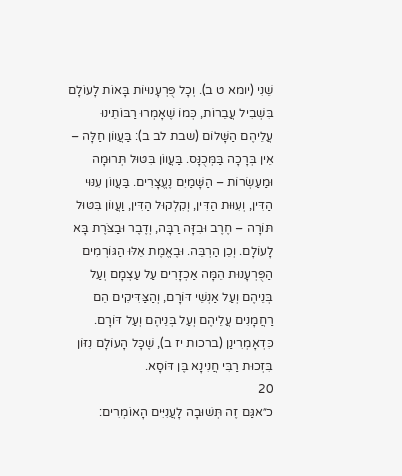שֵׁנִי (יומא ט ב). וְכָל פֻּרְעָנוּיוֹת בָּאוֹת לָעוֹלָם בִּשְׁבִיל עֲבֵרוֹת, כְּמוֹ שֶׁאָמְרוּ רַבּוֹתֵינוּ עֲלֵיהֶם הַשָּׁלוֹם (שבת לב ב): בַּעֲווֹן חַלָּה – אֵין בְּרָכָה בַּמְּכֻנָּס. בַּעֲווֹן בִּטּוּל תְּרוּמָה וּמַעַשְׂרוֹת – הַשָּׁמַיִם נֶעֱצָרִים. בַּעֲווֹן עִנּוּי הַדִּין, וְעִוּוּת הַדִּין, וְקִלְקוּל הַדִּין, וַעֲווֹן בִּטּוּל תּוֹרָה – חֶרֶב וּבִזָּה רַבָּה, וְדֶבֶר וּבַצֹּרֶת בָּא לָעוֹלָם. וְכֵן הַרְבֵּה. וּבֶאֱמֶת אֵלּוּ הַגּוֹרְמִים הַפֻּרְעָנוּת הֵמָּה אַכְזָרִים עַל עַצְמָם וְעַל בְּנֵיהֶם וְעַל אַנְשֵׁי דּוֹרָם, וְהַצַּדִּיקִים הֵם רַחֲמָנִים עֲלֵיהֶם וְעַל בְּנֵיהֶם וְעַל דּוֹרָם. כִּדְאָמְרִינַן (ברכות יז ב), שֶׁכָּל הָעוֹלָם נִזּוֹן בִּזְכוּת רַבִּי חֲנִינָא בֶּן דּוֹסָא.
20
כ״אגַּם זֶה תְּשׁוּבָה לָעֲנִיִּים הָאוֹמְרִים: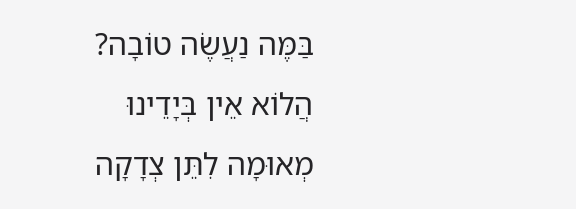בַּמֶּה נַעֲשֶׂה טוֹבָה? הֲלוֹא אֵין בְּיָדֵינוּ מְאוּמָה לִתֵּן צְדָקָה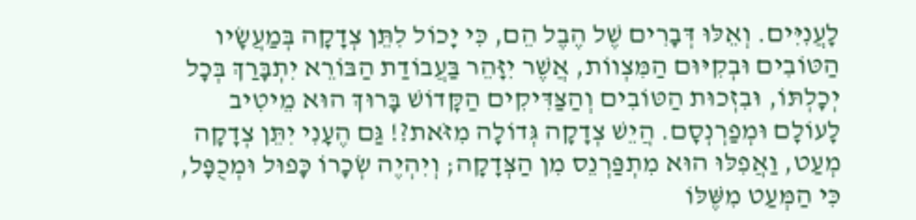לָעֲנִיִּים. וְאֵלּוּ דְּבָרִים שֶׁל הֶבֶל הֵם, כִּי יָכוֹל לִתֵּן צְדָקָה בְּמַעֲשָׂיו הַטּוֹבִים וּבְקִיּוּם הַמִּצְווֹת, אֲשֶׁר יִזָּהֵר בַּעֲבוֹדַת הַבּוֹרֵא יִתְבָּרַךְ בְּכָל יְכָלְתּוֹ, וּבִזְכוּת הַטּוֹבִים וְהַצַּדִּיקִים הַקָּדוֹשׁ בָּרוּךְ הוּא מֵיטִיב לָעוֹלָם וּמְפַרְנְסָם. הֲיֵשׁ צְדָקָה גְּדוֹלָה מִזֹּאת?! גַּם הֶעָנִי יִתֵּן צְדָקָה מְעַט, וַאֲפִלּוּ הוּא מִתְפַּרְנֵס מִן הַצְּדָקָה; וְיִהְיֶה שְׂכָרוֹ כָּפוּל וּמְכֻפָּל, כִּי הַמְּעַט מִשֶּׁלּוֹ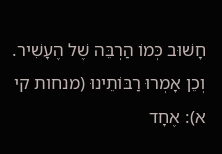חָשׁוּב כְּמוֹ הַרְבֵּה שֶׁל הֶעָשִׁיר. וְכֵן אָמְרוּ רַבּוֹתֵינוּ (מנחות קי א): אֶחָד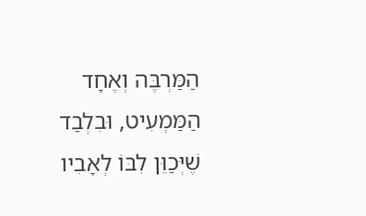הַמַּרְבֶּה וְאֶחָד הַמַּמְעִיט, וּבִלְבַד שֶׁיְּכַוֵּן לִבּוֹ לְאָבִיו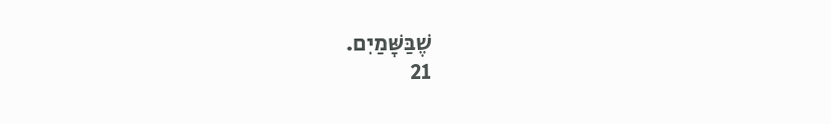שֶׁבַּשָּׁמַיִם.
21